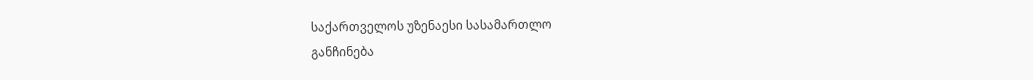საქართველოს უზენაესი სასამართლო
განჩინება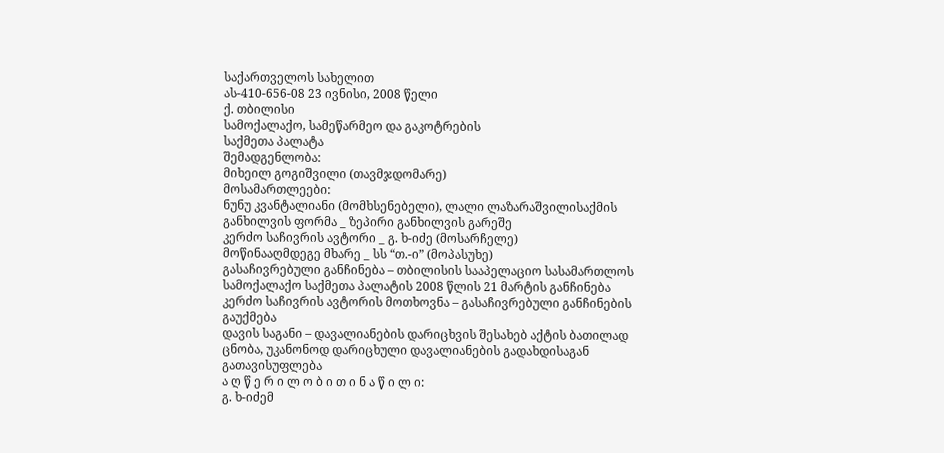საქართველოს სახელით
ას-410-656-08 23 ივნისი, 2008 წელი
ქ. თბილისი
სამოქალაქო, სამეწარმეო და გაკოტრების
საქმეთა პალატა
შემადგენლობა:
მიხეილ გოგიშვილი (თავმჯდომარე)
მოსამართლეები:
ნუნუ კვანტალიანი (მომხსენებელი), ლალი ლაზარაშვილისაქმის განხილვის ფორმა _ ზეპირი განხილვის გარეშე
კერძო საჩივრის ავტორი _ გ. ხ-იძე (მოსარჩელე)
მოწინააღმდეგე მხარე _ სს “თ.-ი” (მოპასუხე)
გასაჩივრებული განჩინება – თბილისის სააპელაციო სასამართლოს სამოქალაქო საქმეთა პალატის 2008 წლის 21 მარტის განჩინება
კერძო საჩივრის ავტორის მოთხოვნა – გასაჩივრებული განჩინების გაუქმება
დავის საგანი – დავალიანების დარიცხვის შესახებ აქტის ბათილად ცნობა, უკანონოდ დარიცხული დავალიანების გადახდისაგან გათავისუფლება
ა ღ წ ე რ ი ლ ო ბ ი თ ი ნ ა წ ი ლ ი:
გ. ხ-იძემ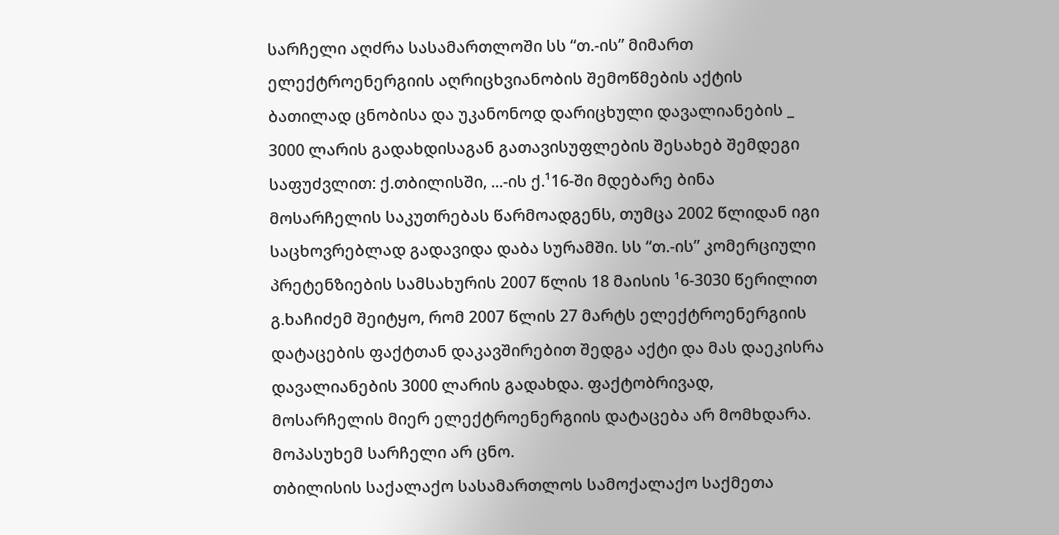სარჩელი აღძრა სასამართლოში სს “თ.-ის” მიმართ ელექტროენერგიის აღრიცხვიანობის შემოწმების აქტის ბათილად ცნობისა და უკანონოდ დარიცხული დავალიანების _ 3000 ლარის გადახდისაგან გათავისუფლების შესახებ შემდეგი საფუძვლით: ქ.თბილისში, ...-ის ქ.¹16-ში მდებარე ბინა მოსარჩელის საკუთრებას წარმოადგენს, თუმცა 2002 წლიდან იგი საცხოვრებლად გადავიდა დაბა სურამში. სს “თ.-ის” კომერციული პრეტენზიების სამსახურის 2007 წლის 18 მაისის ¹6-3030 წერილით გ.ხაჩიძემ შეიტყო, რომ 2007 წლის 27 მარტს ელექტროენერგიის დატაცების ფაქტთან დაკავშირებით შედგა აქტი და მას დაეკისრა დავალიანების 3000 ლარის გადახდა. ფაქტობრივად, მოსარჩელის მიერ ელექტროენერგიის დატაცება არ მომხდარა.
მოპასუხემ სარჩელი არ ცნო.
თბილისის საქალაქო სასამართლოს სამოქალაქო საქმეთა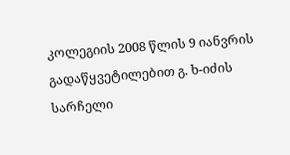კოლეგიის 2008 წლის 9 იანვრის გადაწყვეტილებით გ. ხ-იძის სარჩელი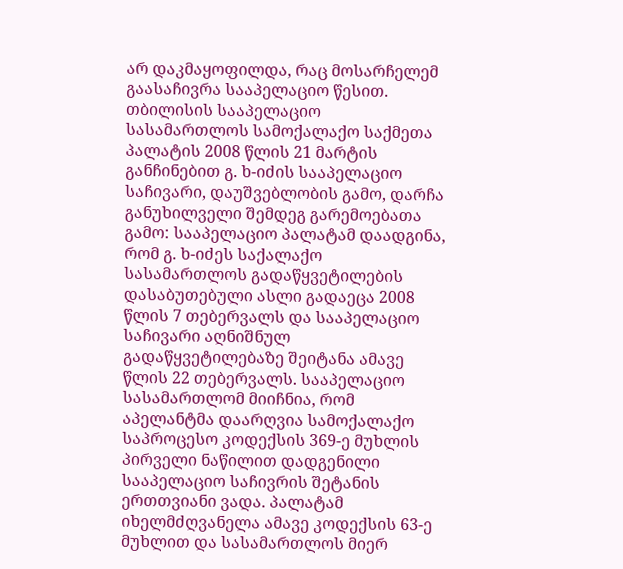არ დაკმაყოფილდა, რაც მოსარჩელემ გაასაჩივრა სააპელაციო წესით.
თბილისის სააპელაციო სასამართლოს სამოქალაქო საქმეთა პალატის 2008 წლის 21 მარტის განჩინებით გ. ხ-იძის სააპელაციო საჩივარი, დაუშვებლობის გამო, დარჩა განუხილველი შემდეგ გარემოებათა გამო: სააპელაციო პალატამ დაადგინა, რომ გ. ხ-იძეს საქალაქო სასამართლოს გადაწყვეტილების დასაბუთებული ასლი გადაეცა 2008 წლის 7 თებერვალს და სააპელაციო საჩივარი აღნიშნულ გადაწყვეტილებაზე შეიტანა ამავე წლის 22 თებერვალს. სააპელაციო სასამართლომ მიიჩნია, რომ აპელანტმა დაარღვია სამოქალაქო საპროცესო კოდექსის 369-ე მუხლის პირველი ნაწილით დადგენილი სააპელაციო საჩივრის შეტანის ერთთვიანი ვადა. პალატამ იხელმძღვანელა ამავე კოდექსის 63-ე მუხლით და სასამართლოს მიერ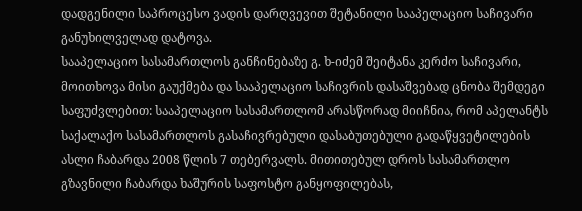დადგენილი საპროცესო ვადის დარღვევით შეტანილი სააპელაციო საჩივარი განუხილველად დატოვა.
სააპელაციო სასამართლოს განჩინებაზე გ. ხ-იძემ შეიტანა კერძო საჩივარი, მოითხოვა მისი გაუქმება და სააპელაციო საჩივრის დასაშვებად ცნობა შემდეგი საფუძვლებით: სააპელაციო სასამართლომ არასწორად მიიჩნია, რომ აპელანტს საქალაქო სასამართლოს გასაჩივრებული დასაბუთებული გადაწყვეტილების ასლი ჩაბარდა 2008 წლის 7 თებერვალს. მითითებულ დროს სასამართლო გზავნილი ჩაბარდა ხაშურის საფოსტო განყოფილებას,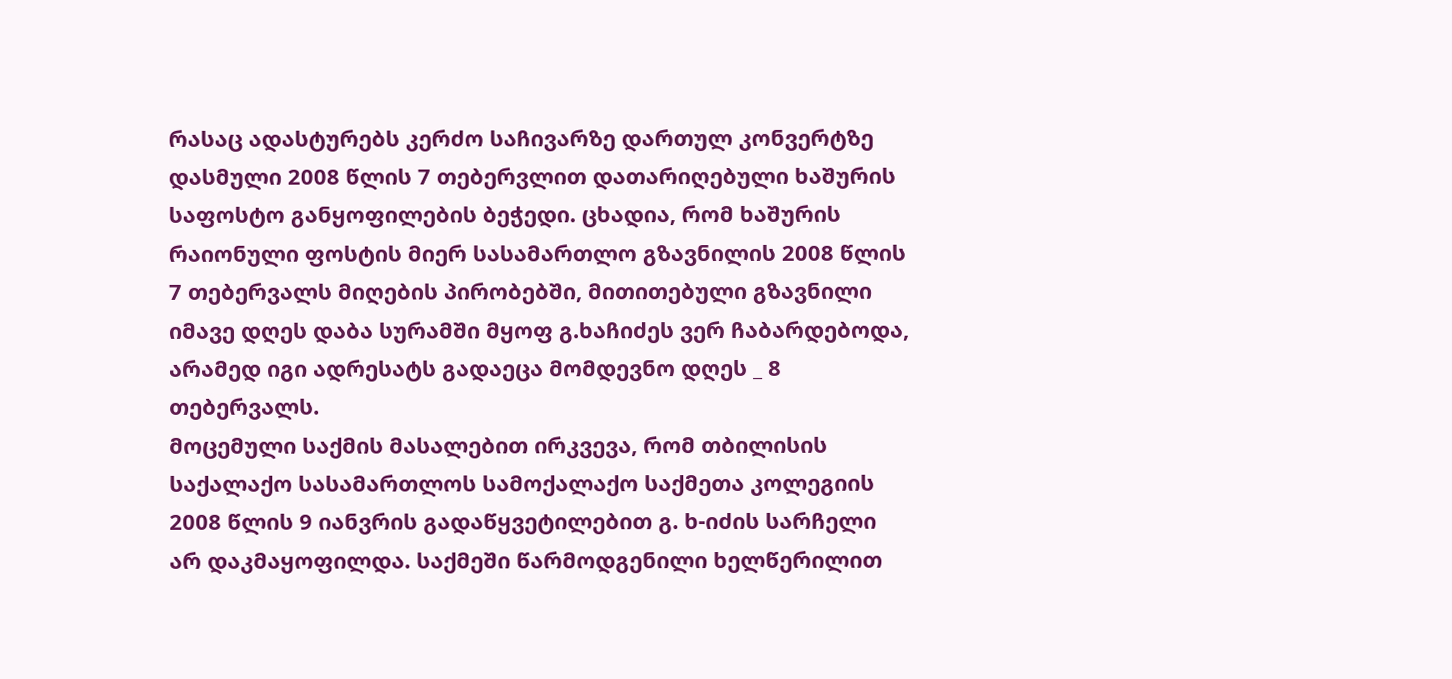რასაც ადასტურებს კერძო საჩივარზე დართულ კონვერტზე დასმული 2008 წლის 7 თებერვლით დათარიღებული ხაშურის საფოსტო განყოფილების ბეჭედი. ცხადია, რომ ხაშურის რაიონული ფოსტის მიერ სასამართლო გზავნილის 2008 წლის 7 თებერვალს მიღების პირობებში, მითითებული გზავნილი იმავე დღეს დაბა სურამში მყოფ გ.ხაჩიძეს ვერ ჩაბარდებოდა, არამედ იგი ადრესატს გადაეცა მომდევნო დღეს _ 8 თებერვალს.
მოცემული საქმის მასალებით ირკვევა, რომ თბილისის საქალაქო სასამართლოს სამოქალაქო საქმეთა კოლეგიის 2008 წლის 9 იანვრის გადაწყვეტილებით გ. ხ-იძის სარჩელი არ დაკმაყოფილდა. საქმეში წარმოდგენილი ხელწერილით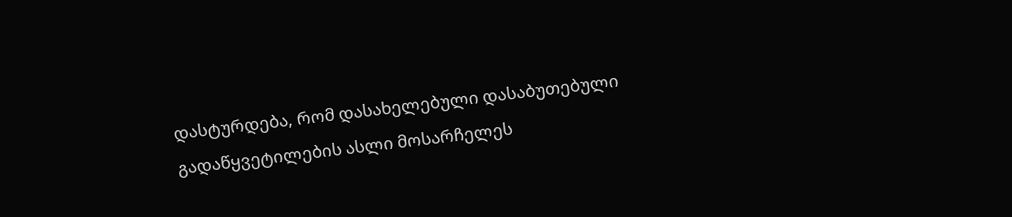დასტურდება, რომ დასახელებული დასაბუთებული გადაწყვეტილების ასლი მოსარჩელეს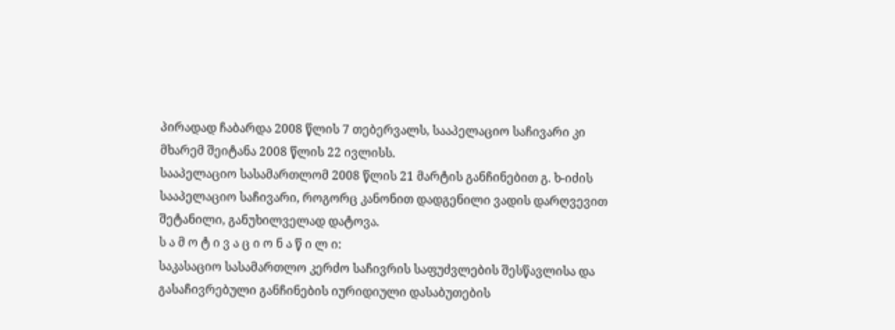პირადად ჩაბარდა 2008 წლის 7 თებერვალს, სააპელაციო საჩივარი კი მხარემ შეიტანა 2008 წლის 22 ივლისს.
სააპელაციო სასამართლომ 2008 წლის 21 მარტის განჩინებით გ. ხ-იძის სააპელაციო საჩივარი, როგორც კანონით დადგენილი ვადის დარღვევით შეტანილი, განუხილველად დატოვა.
ს ა მ ო ტ ი ვ ა ც ი ო ნ ა წ ი ლ ი:
საკასაციო სასამართლო კერძო საჩივრის საფუძვლების შესწავლისა და გასაჩივრებული განჩინების იურიდიული დასაბუთების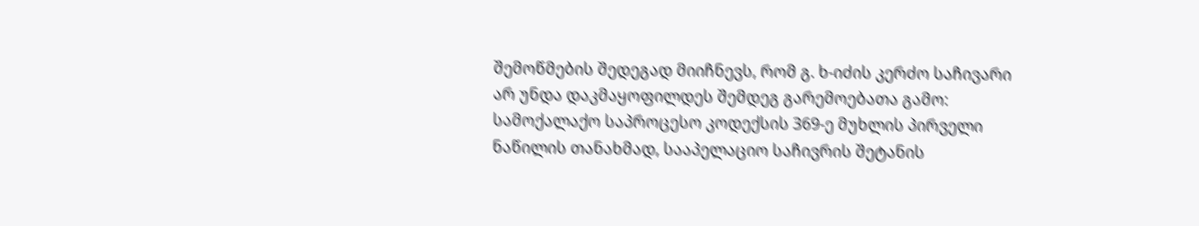შემოწმების შედეგად მიიჩნევს, რომ გ. ხ-იძის კერძო საჩივარი არ უნდა დაკმაყოფილდეს შემდეგ გარემოებათა გამო:
სამოქალაქო საპროცესო კოდექსის 369-ე მუხლის პირველი ნაწილის თანახმად, სააპელაციო საჩივრის შეტანის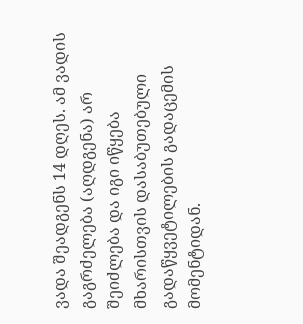ვადა შეადგენს 14 დღეს. ამ ვადის გაგრძელება (აღდგენა) არ შეიძლება და იგი იწყება მხარისთვის დასაბუთებული გადაწყვეტილების გადაცემის მომენტიდან.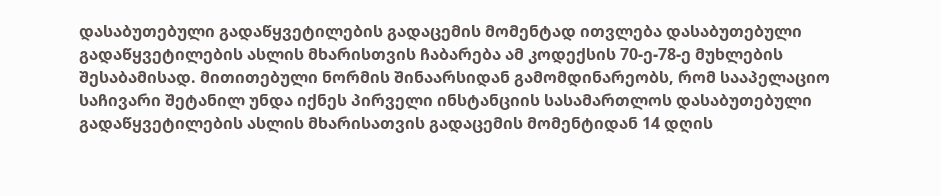დასაბუთებული გადაწყვეტილების გადაცემის მომენტად ითვლება დასაბუთებული გადაწყვეტილების ასლის მხარისთვის ჩაბარება ამ კოდექსის 70-ე-78-ე მუხლების შესაბამისად. მითითებული ნორმის შინაარსიდან გამომდინარეობს, რომ სააპელაციო საჩივარი შეტანილ უნდა იქნეს პირველი ინსტანციის სასამართლოს დასაბუთებული გადაწყვეტილების ასლის მხარისათვის გადაცემის მომენტიდან 14 დღის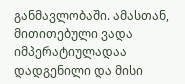განმავლობაში. ამასთან, მითითებული ვადა იმპერატიულადაა დადგენილი და მისი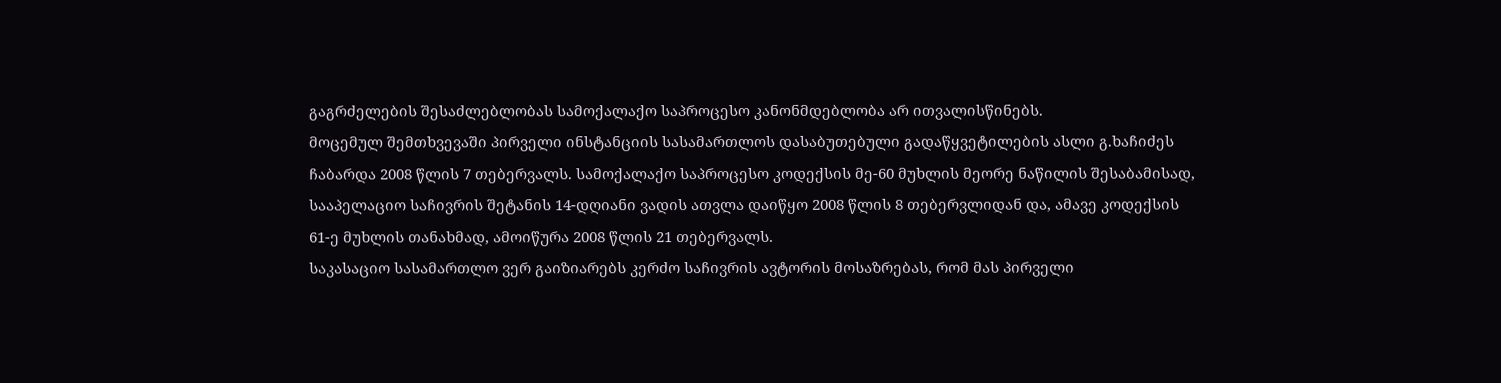გაგრძელების შესაძლებლობას სამოქალაქო საპროცესო კანონმდებლობა არ ითვალისწინებს.
მოცემულ შემთხვევაში პირველი ინსტანციის სასამართლოს დასაბუთებული გადაწყვეტილების ასლი გ.ხაჩიძეს ჩაბარდა 2008 წლის 7 თებერვალს. სამოქალაქო საპროცესო კოდექსის მე-60 მუხლის მეორე ნაწილის შესაბამისად, სააპელაციო საჩივრის შეტანის 14-დღიანი ვადის ათვლა დაიწყო 2008 წლის 8 თებერვლიდან და, ამავე კოდექსის 61-ე მუხლის თანახმად, ამოიწურა 2008 წლის 21 თებერვალს.
საკასაციო სასამართლო ვერ გაიზიარებს კერძო საჩივრის ავტორის მოსაზრებას, რომ მას პირველი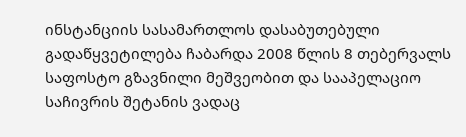ინსტანციის სასამართლოს დასაბუთებული გადაწყვეტილება ჩაბარდა 2008 წლის 8 თებერვალს საფოსტო გზავნილი მეშვეობით და სააპელაციო საჩივრის შეტანის ვადაც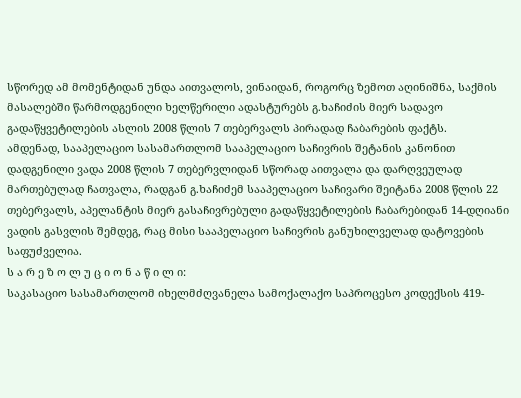სწორედ ამ მომენტიდან უნდა აითვალოს, ვინაიდან, როგორც ზემოთ აღინიშნა, საქმის მასალებში წარმოდგენილი ხელწერილი ადასტურებს გ.ხაჩიძის მიერ სადავო გადაწყვეტილების ასლის 2008 წლის 7 თებერვალს პირადად ჩაბარების ფაქტს.
ამდენად, სააპელაციო სასამართლომ სააპელაციო საჩივრის შეტანის კანონით დადგენილი ვადა 2008 წლის 7 თებერვლიდან სწორად აითვალა და დარღვეულად მართებულად ჩათვალა, რადგან გ.ხაჩიძემ სააპელაციო საჩივარი შეიტანა 2008 წლის 22 თებერვალს, აპელანტის მიერ გასაჩივრებული გადაწყვეტილების ჩაბარებიდან 14-დღიანი ვადის გასვლის შემდეგ, რაც მისი სააპელაციო საჩივრის განუხილველად დატოვების საფუძველია.
ს ა რ ე ზ ო ლ უ ც ი ო ნ ა წ ი ლ ი:
საკასაციო სასამართლომ იხელმძღვანელა სამოქალაქო საპროცესო კოდექსის 419-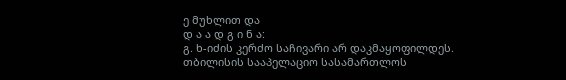ე მუხლით და
დ ა ა დ გ ი ნ ა:
გ. ხ-იძის კერძო საჩივარი არ დაკმაყოფილდეს.
თბილისის სააპელაციო სასამართლოს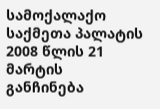სამოქალაქო საქმეთა პალატის 2008 წლის 21 მარტის განჩინება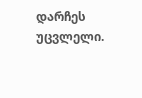დარჩეს უცვლელი.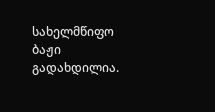სახელმწიფო ბაჟი გადახდილია.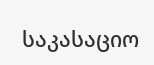საკასაციო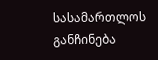სასამართლოს განჩინება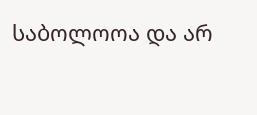საბოლოოა და არ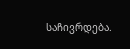საჩივრდება.